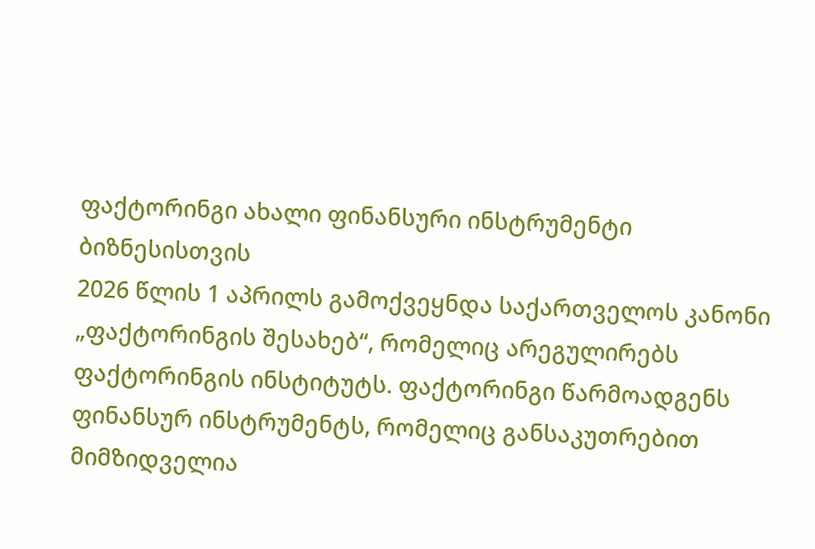ფაქტორინგი ახალი ფინანსური ინსტრუმენტი ბიზნესისთვის
2026 წლის 1 აპრილს გამოქვეყნდა საქართველოს კანონი „ფაქტორინგის შესახებ“, რომელიც არეგულირებს ფაქტორინგის ინსტიტუტს. ფაქტორინგი წარმოადგენს ფინანსურ ინსტრუმენტს, რომელიც განსაკუთრებით მიმზიდველია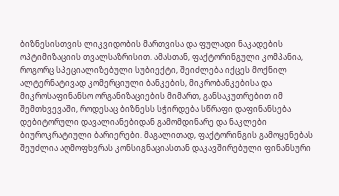ბიზნესისთვის ლიკვიდობის მართვისა და ფულადი ნაკადების ოპტიმიზაციის თვალსაზრისით. ამასთან, ფაქტორინგული კომპანია, როგორც სპეციალიზებული სუბიექტი, შეიძლება იქცეს მოქნილ ალტერნატივად კომერციული ბანკების, მიკრობანკებისა და მიკროსაფინანსო ორგანიზაციების მიმართ, განსაკუთრებით იმ შემთხვევაში, როდესაც ბიზნესს სჭირდება სწრაფი დაფინანსება დებიტორული დავალიანებიდან გამომდინარე და ნაკლები ბიუროკრატიული ბარიერები. მაგალითად, ფაქტორინგის გამოყენებას შეუძლია აღმოფხვრას კონსიგნაციასთან დაკავშირებული ფინანსური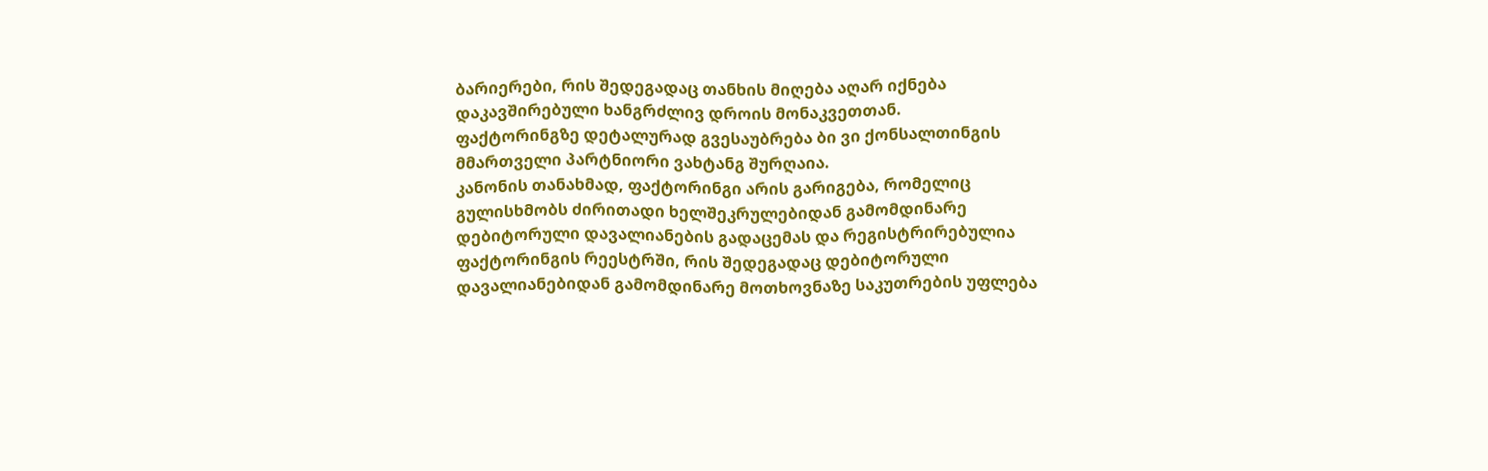ბარიერები, რის შედეგადაც თანხის მიღება აღარ იქნება დაკავშირებული ხანგრძლივ დროის მონაკვეთთან.
ფაქტორინგზე დეტალურად გვესაუბრება ბი ვი ქონსალთინგის მმართველი პარტნიორი ვახტანგ შურღაია.
კანონის თანახმად, ფაქტორინგი არის გარიგება, რომელიც გულისხმობს ძირითადი ხელშეკრულებიდან გამომდინარე დებიტორული დავალიანების გადაცემას და რეგისტრირებულია ფაქტორინგის რეესტრში, რის შედეგადაც დებიტორული დავალიანებიდან გამომდინარე მოთხოვნაზე საკუთრების უფლება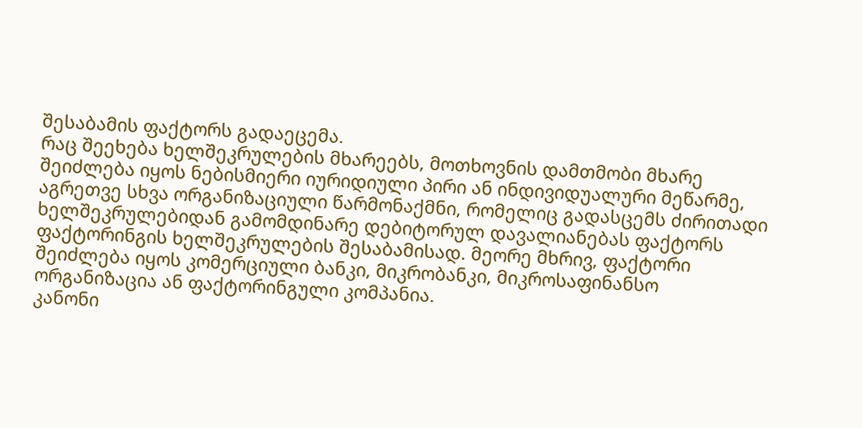შესაბამის ფაქტორს გადაეცემა.
რაც შეეხება ხელშეკრულების მხარეებს, მოთხოვნის დამთმობი მხარე შეიძლება იყოს ნებისმიერი იურიდიული პირი ან ინდივიდუალური მეწარმე, აგრეთვე სხვა ორგანიზაციული წარმონაქმნი, რომელიც გადასცემს ძირითადი ხელშეკრულებიდან გამომდინარე დებიტორულ დავალიანებას ფაქტორს ფაქტორინგის ხელშეკრულების შესაბამისად. მეორე მხრივ, ფაქტორი შეიძლება იყოს კომერციული ბანკი, მიკრობანკი, მიკროსაფინანსო ორგანიზაცია ან ფაქტორინგული კომპანია.
კანონი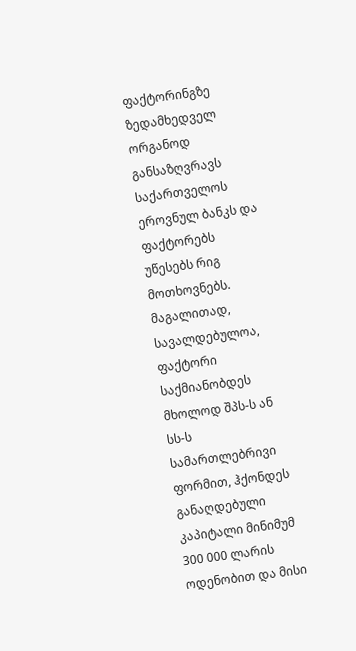ფაქტორინგზე ზედამხედველ ორგანოდ განსაზღვრავს საქართველოს ეროვნულ ბანკს და ფაქტორებს უწესებს რიგ მოთხოვნებს. მაგალითად, სავალდებულოა, ფაქტორი საქმიანობდეს მხოლოდ შპს-ს ან სს-ს სამართლებრივი ფორმით, ჰქონდეს განაღდებული კაპიტალი მინიმუმ 300 000 ლარის ოდენობით და მისი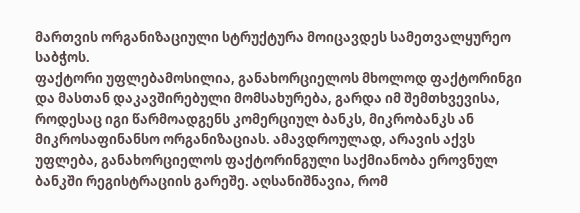მართვის ორგანიზაციული სტრუქტურა მოიცავდეს სამეთვალყურეო საბჭოს.
ფაქტორი უფლებამოსილია, განახორციელოს მხოლოდ ფაქტორინგი და მასთან დაკავშირებული მომსახურება, გარდა იმ შემთხვევისა, როდესაც იგი წარმოადგენს კომერციულ ბანკს, მიკრობანკს ან მიკროსაფინანსო ორგანიზაციას. ამავდროულად, არავის აქვს უფლება, განახორციელოს ფაქტორინგული საქმიანობა ეროვნულ ბანკში რეგისტრაციის გარეშე. აღსანიშნავია, რომ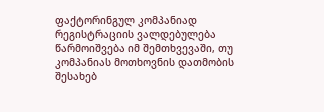ფაქტორინგულ კომპანიად რეგისტრაციის ვალდებულება წარმოიშვება იმ შემთხვევაში, თუ კომპანიას მოთხოვნის დათმობის შესახებ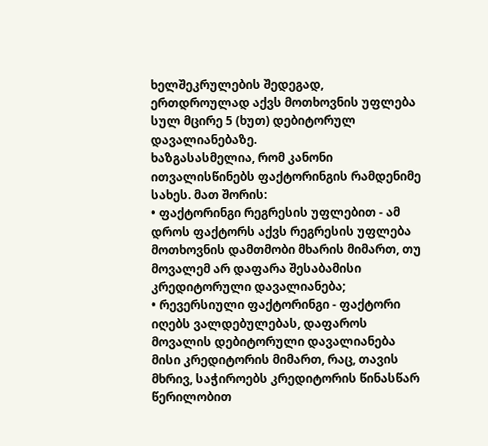ხელშეკრულების შედეგად, ერთდროულად აქვს მოთხოვნის უფლება სულ მცირე 5 (ხუთ) დებიტორულ დავალიანებაზე.
ხაზგასასმელია, რომ კანონი ითვალისწინებს ფაქტორინგის რამდენიმე სახეს. მათ შორის:
• ფაქტორინგი რეგრესის უფლებით - ამ დროს ფაქტორს აქვს რეგრესის უფლება მოთხოვნის დამთმობი მხარის მიმართ, თუ მოვალემ არ დაფარა შესაბამისი კრედიტორული დავალიანება;
• რევერსიული ფაქტორინგი - ფაქტორი იღებს ვალდებულებას, დაფაროს მოვალის დებიტორული დავალიანება მისი კრედიტორის მიმართ, რაც, თავის მხრივ, საჭიროებს კრედიტორის წინასწარ წერილობით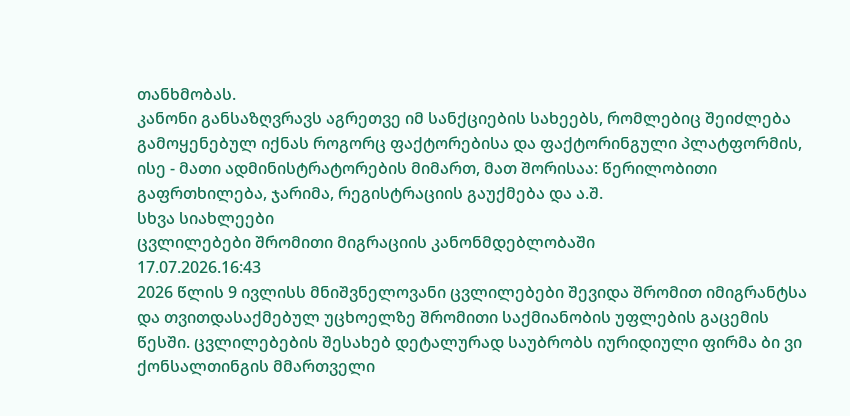თანხმობას.
კანონი განსაზღვრავს აგრეთვე იმ სანქციების სახეებს, რომლებიც შეიძლება გამოყენებულ იქნას როგორც ფაქტორებისა და ფაქტორინგული პლატფორმის, ისე - მათი ადმინისტრატორების მიმართ, მათ შორისაა: წერილობითი გაფრთხილება, ჯარიმა, რეგისტრაციის გაუქმება და ა.შ.
სხვა სიახლეები
ცვლილებები შრომითი მიგრაციის კანონმდებლობაში
17.07.2026.16:43
2026 წლის 9 ივლისს მნიშვნელოვანი ცვლილებები შევიდა შრომით იმიგრანტსა და თვითდასაქმებულ უცხოელზე შრომითი საქმიანობის უფლების გაცემის წესში. ცვლილებების შესახებ დეტალურად საუბრობს იურიდიული ფირმა ბი ვი ქონსალთინგის მმართველი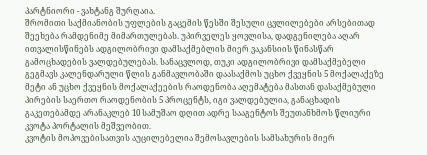პარტნიორი - ვახტანგ შურღაია.
შრომითი საქმიანობის უფლების გაცემის წესში შესული ცვლილებები არსებითად შეეხება რამდენიმე მიმართულებას. უპირველეს ყოვლისა, დადგენილება აღარ ითვალისწინებს ადგილობრივი დამსაქმებლის მიერ ვაკანსიის წინასწარ გამოცხადების ვალდებულებას. სანაცვლოდ, თუკი ადგილობრივი დამსაქმებელი გეგმავს კალენდარული წლის განმავლობაში დაასაქმოს უცხო ქვეყნის 5 მოქალაქეზე მეტი ან უცხო ქვეყნის მოქალაქეების რაოდენობა აღემატება მასთან დასაქმებული პირების საერთო რაოდენობის 5 პროცენტს, იგი ვალდებულია, განაცხადის გაკეთებამდე არანაკლებ 10 სამუშაო დღით ადრე სააგენტოს შეუთანხმოს წლიური კვოტა პორტალის მეშვეობით.
კვოტის მოპოვებისათვის აუცილებელია შემოსავლების სამსახურის მიერ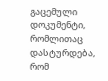გაცემული დოკუმენტი, რომლითაც დასტურდება, რომ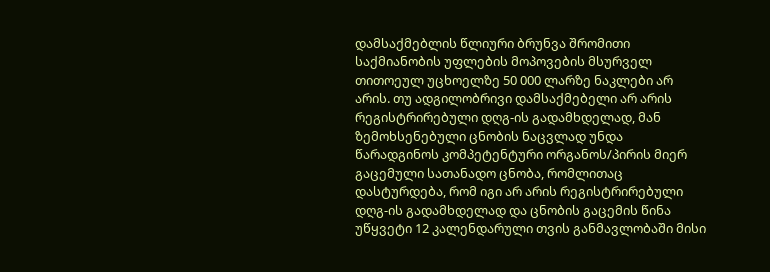დამსაქმებლის წლიური ბრუნვა შრომითი საქმიანობის უფლების მოპოვების მსურველ თითოეულ უცხოელზე 50 000 ლარზე ნაკლები არ არის. თუ ადგილობრივი დამსაქმებელი არ არის რეგისტრირებული დღგ-ის გადამხდელად, მან ზემოხსენებული ცნობის ნაცვლად უნდა წარადგინოს კომპეტენტური ორგანოს/პირის მიერ გაცემული სათანადო ცნობა, რომლითაც დასტურდება, რომ იგი არ არის რეგისტრირებული დღგ-ის გადამხდელად და ცნობის გაცემის წინა უწყვეტი 12 კალენდარული თვის განმავლობაში მისი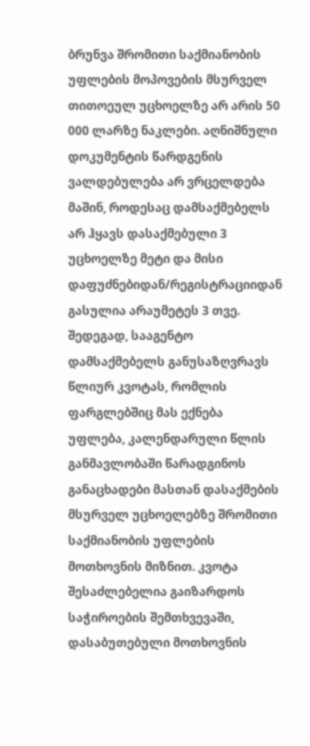ბრუნვა შრომითი საქმიანობის უფლების მოპოვების მსურველ თითოეულ უცხოელზე არ არის 50 000 ლარზე ნაკლები. აღნიშნული დოკუმენტის წარდგენის ვალდებულება არ ვრცელდება მაშინ, როდესაც დამსაქმებელს არ ჰყავს დასაქმებული 3 უცხოელზე მეტი და მისი დაფუძნებიდან/რეგისტრაციიდან გასულია არაუმეტეს 3 თვე.
შედეგად, სააგენტო დამსაქმებელს განუსაზღვრავს წლიურ კვოტას, რომლის ფარგლებშიც მას ექნება უფლება, კალენდარული წლის განმავლობაში წარადგინოს განაცხადები მასთან დასაქმების მსურველ უცხოელებზე შრომითი საქმიანობის უფლების მოთხოვნის მიზნით. კვოტა შესაძლებელია გაიზარდოს საჭიროების შემთხვევაში, დასაბუთებული მოთხოვნის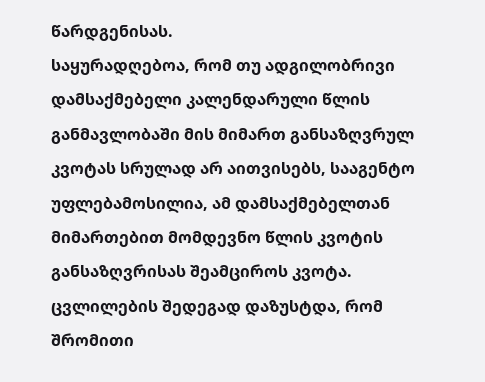წარდგენისას.
საყურადღებოა, რომ თუ ადგილობრივი დამსაქმებელი კალენდარული წლის განმავლობაში მის მიმართ განსაზღვრულ კვოტას სრულად არ აითვისებს, სააგენტო უფლებამოსილია, ამ დამსაქმებელთან მიმართებით მომდევნო წლის კვოტის განსაზღვრისას შეამციროს კვოტა.
ცვლილების შედეგად დაზუსტდა, რომ შრომითი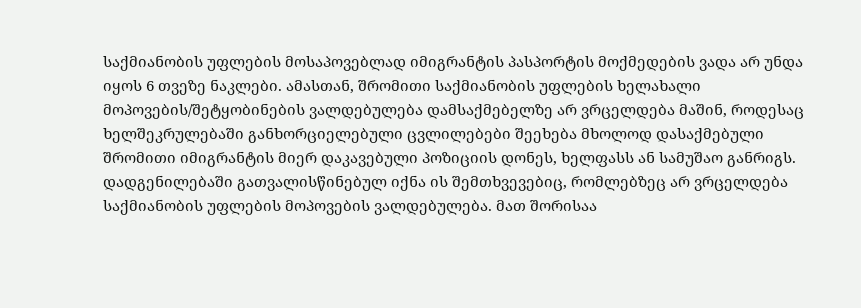საქმიანობის უფლების მოსაპოვებლად იმიგრანტის პასპორტის მოქმედების ვადა არ უნდა იყოს 6 თვეზე ნაკლები. ამასთან, შრომითი საქმიანობის უფლების ხელახალი მოპოვების/შეტყობინების ვალდებულება დამსაქმებელზე არ ვრცელდება მაშინ, როდესაც ხელშეკრულებაში განხორციელებული ცვლილებები შეეხება მხოლოდ დასაქმებული შრომითი იმიგრანტის მიერ დაკავებული პოზიციის დონეს, ხელფასს ან სამუშაო განრიგს.
დადგენილებაში გათვალისწინებულ იქნა ის შემთხვევებიც, რომლებზეც არ ვრცელდება საქმიანობის უფლების მოპოვების ვალდებულება. მათ შორისაა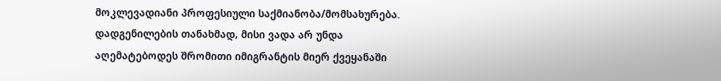მოკლევადიანი პროფესიული საქმიანობა/მომსახურება. დადგენილების თანახმად, მისი ვადა არ უნდა აღემატებოდეს შრომითი იმიგრანტის მიერ ქვეყანაში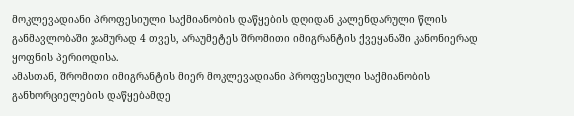მოკლევადიანი პროფესიული საქმიანობის დაწყების დღიდან კალენდარული წლის განმავლობაში ჯამურად 4 თვეს, არაუმეტეს შრომითი იმიგრანტის ქვეყანაში კანონიერად ყოფნის პერიოდისა.
ამასთან, შრომითი იმიგრანტის მიერ მოკლევადიანი პროფესიული საქმიანობის განხორციელების დაწყებამდე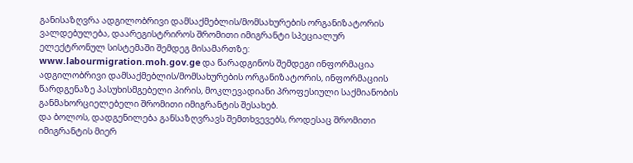განისაზღვრა ადგილობრივი დამსაქმებლის/მომსახურების ორგანიზატორის ვალდებულება, დაარეგისტრიროს შრომითი იმიგრანტი სპეციალურ ელექტრონულ სისტემაში შემდეგ მისამართზე: www.labourmigration.moh.gov.ge და წარადგინოს შემდეგი ინფორმაცია ადგილობრივი დამსაქმებლის/მომსახურების ორგანიზატორის, ინფორმაციის წარდგენაზე პასუხისმგებელი პირის, მოკლევადიანი პროფესიული საქმიანობის განმახორციელებელი შრომითი იმიგრანტის შესახებ.
და ბოლოს, დადგენილება განსაზღვრავს შემთხვევებს, როდესაც შრომითი იმიგრანტის მიერ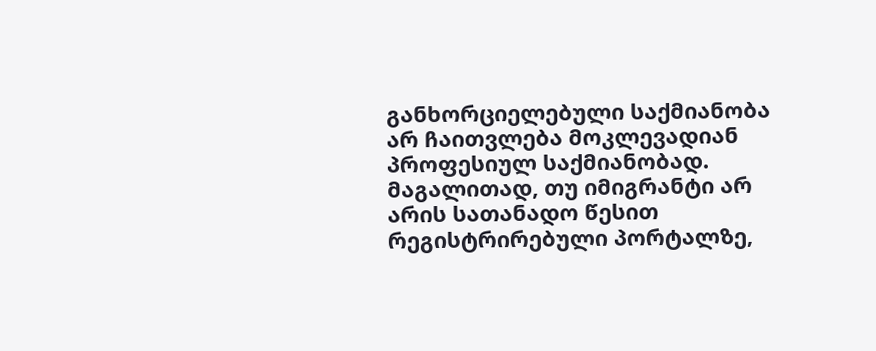განხორციელებული საქმიანობა არ ჩაითვლება მოკლევადიან პროფესიულ საქმიანობად. მაგალითად, თუ იმიგრანტი არ არის სათანადო წესით რეგისტრირებული პორტალზე,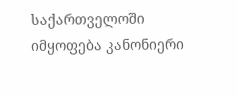საქართველოში იმყოფება კანონიერი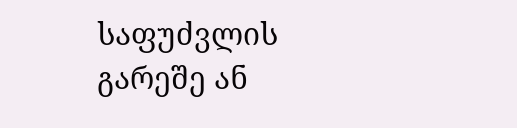საფუძვლის გარეშე ან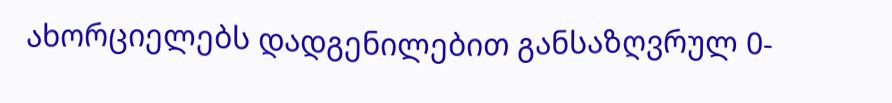ახორციელებს დადგენილებით განსაზღვრულ 0-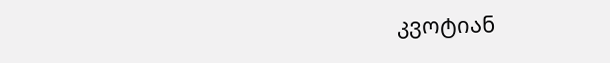კვოტიან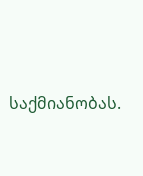საქმიანობას.